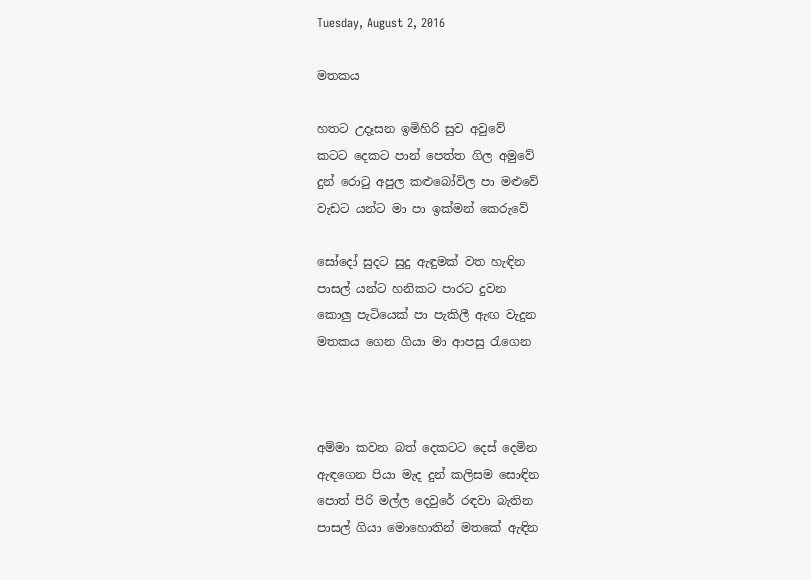Tuesday, August 2, 2016

මතකය

හතට උදෑසන ඉමිහිරි සුව අවුවේ
කටට දෙකට පාන් පෙත්ත ගිල අමුවේ
දුන් රොටු අපුල කළුබෝවිල පා මළුවේ
වැඩට යන්ට මා පා ඉක්මන් කෙරුවේ

සෝදෝ සුදට සුදු ඇඳුමක් වත හැඳින
පාසල් යන්ට හනිකට පාරට දුවන
කොලු පැටියෙක් පා පැකිලී ඇඟ වැදුන
මතකය ගෙන ගියා මා ආපසු රැගෙන



අම්මා කවන බත් දෙකටට දෙස් දෙමින
ඇඳගෙන පියා මැද දුන් කලිසම සොඳින
පොත් පිරි මල්ල දෙවුරේ රඳවා බැතින
පාසල් ගියා මොහොතින් මතකේ ඇඳින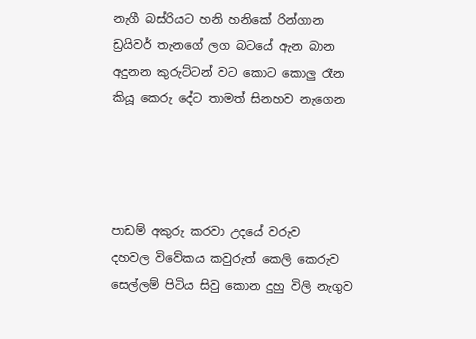නැගී බස්රියට හනි හනිකේ රින්ගාන
ඩ්‍රයිවර් තැනගේ ලග බටයේ ඇන බාන
අදුනන කුරුට්ටන් වට කොට කොලු රෑන
කියූ කෙරු දේට තාමත් සිනහව නැගෙන




පාඩම් අකුරු කරවා උදයේ වරුව
දහවල විවේකය කවුරුත් කෙලි කෙරුව
සෙල්ලම් පිටිය සිවු කොන දුහු විලි නැගුව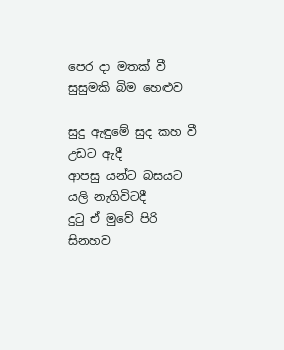පෙර දා මතක් වී සුසුමකි බිම හෙළුව

සුදු ඇඳුමේ සුද කහ වී උඩට ඇදී
ආපසු යන්ට බසයට යලි නැගිවිටදී
දුටු ඒ මුවේ පිරි සිනහව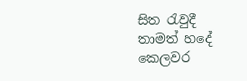සිත රැවුදී
තාමත් හදේ කෙලවර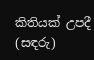කිතියක් උපදී
(සඳරු)